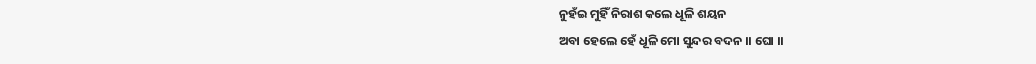ନୁହଁଇ ମୁହିଁ ନିରାଶ କଲେ ଧୂଳି ଶୟନ
ଅବା ହେଲେ ହେଁ ଧୂଳି ମୋ ସୁନ୍ଦର ବଦନ ।। ଘୋ ।।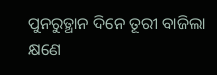ପୁନରୁତ୍ଥାନ ଦିନେ ତୂରୀ ବାଜିଲା କ୍ଷଣେ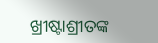ଖ୍ରୀଷ୍ଟାଶ୍ରୀତଙ୍କ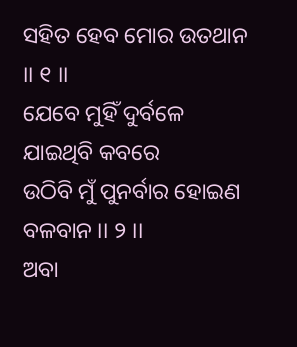ସହିତ ହେବ ମୋର ଉତଥାନ ।। ୧ ।।
ଯେବେ ମୁହିଁ ଦୁର୍ବଳେ ଯାଇଥିବି କବରେ
ଉଠିବି ମୁଁ ପୁନର୍ବାର ହୋଇଣ ବଳବାନ ।। ୨ ।।
ଅବା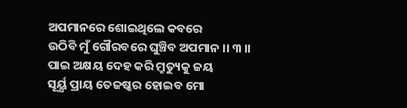ଅପମାନରେ ଶୋଇଥିଲେ କବରେ
ଉଠିବି ମୁଁ ଗୌରବରେ ଘୁଞ୍ଚିବ ଅପମାନ ।। ୩ ।।
ପାଇ ଅକ୍ଷୟ ଦେହ କରି ମ୍ରୁତ୍ୟୁକୁ ଜୟ
ସୂର୍ୟ୍ଯ ପ୍ରାୟ ତେଜଷ୍କର ହୋଇବ ମୋ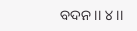ବଦନ ।। ୪ ।।